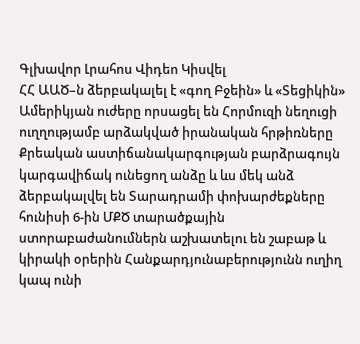Գլխավոր Լրահոս Վիդեո Կիսվել
ՀՀ ԱԱԾ–ն ձերբակալել է «գող Բջեին» և «Տեցիկին» Ամերիկյան ուժերը որսացել են Հորմուզի նեղուցի ուղղությամբ արձակված իրանական հրթիռները Քրեական աստիճանակարգության բարձրագույն կարգավիճակ ունեցող անձը և ևս մեկ անձ ձերբակալվել են Տարադրամի փոխարժեքները հունիսի 6-ին ՄՔԾ տարածքային ստորաբաժանումներն աշխատելու են շաբաթ և կիրակի օրերին Հանքարդյունաբերությունն ուղիղ կապ ունի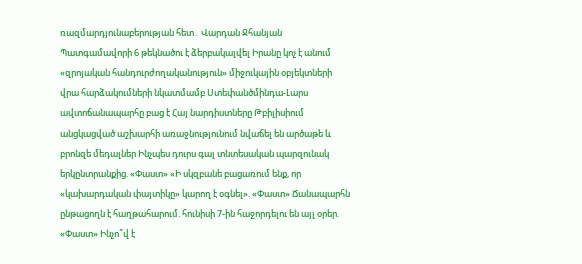ռազմարդյունաբերության հետ․ Վարդան Ջհանյան Պատգամավորի 6 թեկնածու է ձերբակալվել Իրանը կոչ է անում «զրոյական հանդուրժողականություն» միջուկային օբյեկտների վրա հարձակումների նկատմամբ Ստեփանծմինդա-Լարս ավտոճանապարհը բաց է Հայ նարդիստները Թբիլիսիում անցկացված աշխարհի առաջնությունում նվաճել են արծաթե և բրոնզե մեդալներ Ինչպես դուրս գալ տնտեսական պարզունակ երկընտրանքից. «Փաստ» «Ի սկզբանե բացառում ենք, որ «կախարդական փայտիկը» կարող է օգնել». «Փաստ» Ճանապարհն ընթացողն է հաղթահարում. հունիսի 7-ին հաջորդելու են այլ օրեր. «Փաստ» Ինչո՞վ է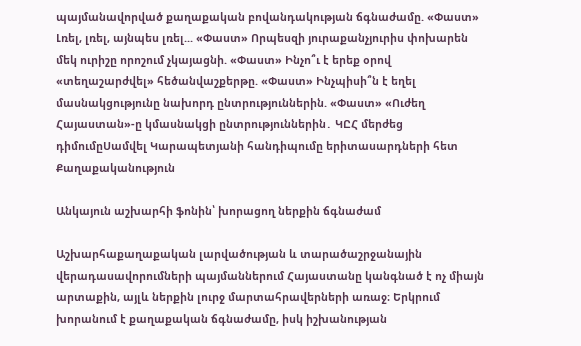պայմանավորված քաղաքական բովանդակության ճգնաժամը. «Փաստ» Լռել, լռել, այնպես լռել... «Փաստ» Որպեսզի յուրաքանչյուրիս փոխարեն մեկ ուրիշը որոշում չկայացնի. «Փաստ» Ինչո՞ւ է երեք օրով «տեղաշարժվել» հեծանվաշքերթը. «Փաստ» Ինչպիսի՞ն է եղել մասնակցությունը նախորդ ընտրություններին. «Փաստ» «Ուժեղ Հայաստան»-ը կմասնակցի ընտրություններին․ ԿԸՀ մերժեց դիմումըՍամվել Կարապետյանի հանդիպումը երիտասարդների հետ
Քաղաքականություն

Անկայուն աշխարհի ֆոնին՝ խորացող ներքին ճգնաժամ

Աշխարհաքաղաքական լարվածության և տարածաշրջանային վերադասավորումների պայմաններում Հայաստանը կանգնած է ոչ միայն արտաքին, այլև ներքին լուրջ մարտահրավերների առաջ։ Երկրում խորանում է քաղաքական ճգնաժամը, իսկ իշխանության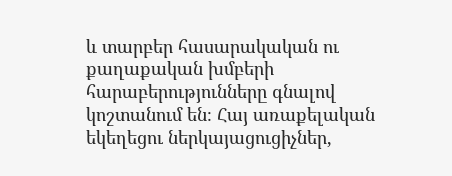և տարբեր հասարակական ու քաղաքական խմբերի հարաբերությունները գնալով կոշտանում են։ Հայ առաքելական եկեղեցու ներկայացուցիչներ,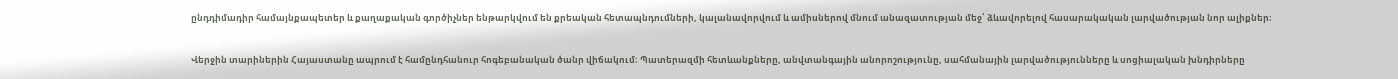ընդդիմադիր համայնքապետեր և քաղաքական գործիչներ ենթարկվում են քրեական հետապնդումների, կալանավորվում և ամիսներով մնում անազատության մեջ՝ ձևավորելով հասարակական լարվածության նոր ալիքներ։

Վերջին տարիներին Հայաստանը ապրում է համընդհանուր հոգեբանական ծանր վիճակում։ Պատերազմի հետևանքները, անվտանգային անորոշությունը, սահմանային լարվածությունները և սոցիալական խնդիրները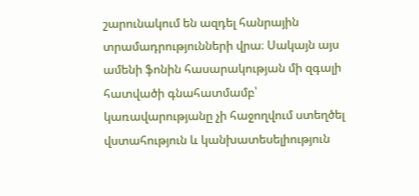շարունակում են ազդել հանրային տրամադրությունների վրա։ Սակայն այս ամենի ֆոնին հասարակության մի զգալի հատվածի գնահատմամբ՝ կառավարությանը չի հաջողվում ստեղծել վստահություն և կանխատեսելիություն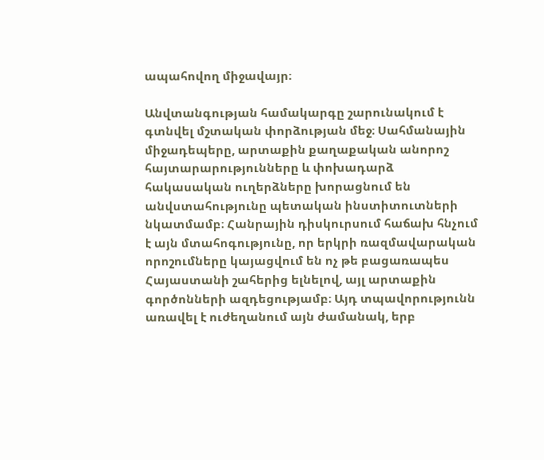ապահովող միջավայր։

Անվտանգության համակարգը շարունակում է գտնվել մշտական փորձության մեջ։ Սահմանային միջադեպերը, արտաքին քաղաքական անորոշ հայտարարությունները և փոխադարձ հակասական ուղերձները խորացնում են անվստահությունը պետական ինստիտուտների նկատմամբ։ Հանրային դիսկուրսում հաճախ հնչում է այն մտահոգությունը, որ երկրի ռազմավարական որոշումները կայացվում են ոչ թե բացառապես Հայաստանի շահերից ելնելով, այլ արտաքին գործոնների ազդեցությամբ։ Այդ տպավորությունն առավել է ուժեղանում այն ժամանակ, երբ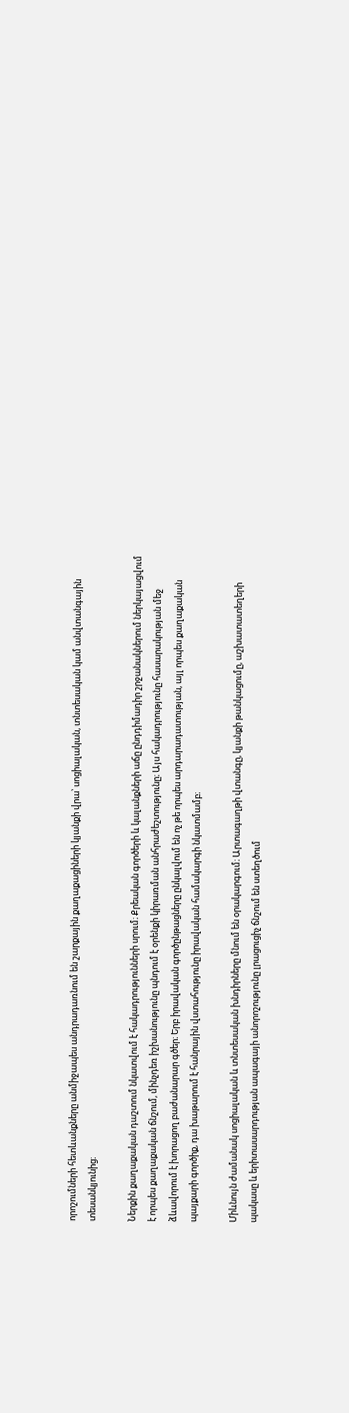որոշումների հետևանքները անմիջապես անդրադառնում են շարքային քաղաքացիների կյանքի վրա՝ սոցիալական, տնտեսական կամ անվտանգային տեսանկյունից։

Ներքին քաղաքական դաշտում նկատվում է հակադրությունների սրում։ Քրեական գործերի և կալանքների աճը ընդդիմադիր շրջանակներում ներկայացվում է որպես քաղաքական ճնշում, մինչդեռ իշխանությունը պնդում է օրենքի կիրառման անհրաժեշտությունը։ Այս հակադրությունը հասարակության մեջ ձևավորում է խորացող բաժանարար գծեր։ Երբ իրավական գործընթացները ընկալվում են ոչ թե որպես արդարադատության, այլ որպես քաղաքական պայքարի գործիք, դա խաթարում է հանրային վստահությունը իրավական համակարգի նկատմամբ։

Միևնույն ժամանակ սոցիալական և տնտեսական խնդիրները մնում են օրակարգում։ Արտագաղթի վտանգը, կյանքի թանկացումը, աշխատատեղերի պակասը և երիտասարդության ապագայի անորոշությունը լրացուցիչ ճնշում են ստեղծում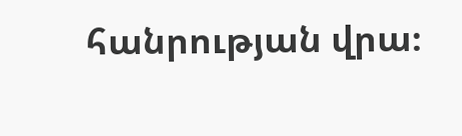հանրության վրա։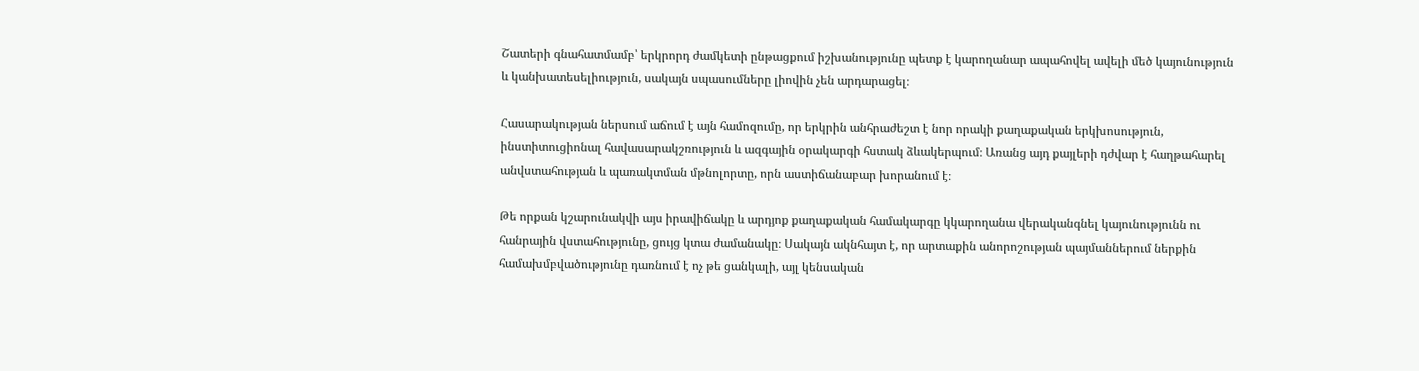Շատերի գնահատմամբ՝ երկրորդ ժամկետի ընթացքում իշխանությունը պետք է կարողանար ապահովել ավելի մեծ կայունություն և կանխատեսելիություն, սակայն սպասումները լիովին չեն արդարացել։

Հասարակության ներսում աճում է այն համոզումը, որ երկրին անհրաժեշտ է նոր որակի քաղաքական երկխոսություն, ինստիտուցիոնալ հավասարակշռություն և ազգային օրակարգի հստակ ձևակերպում։ Առանց այդ քայլերի դժվար է հաղթահարել անվստահության և պառակտման մթնոլորտը, որն աստիճանաբար խորանում է։

Թե որքան կշարունակվի այս իրավիճակը և արդյոք քաղաքական համակարգը կկարողանա վերականգնել կայունությունն ու հանրային վստահությունը, ցույց կտա ժամանակը։ Սակայն ակնհայտ է, որ արտաքին անորոշության պայմաններում ներքին համախմբվածությունը դառնում է ոչ թե ցանկալի, այլ կենսական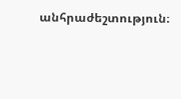անհրաժեշտություն։